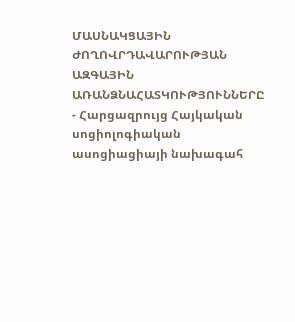ՄԱՍՆԱԿՑԱՅԻՆ ԺՈՂՈՎՐԴԱՎԱՐՈՒԹՅԱՆ ԱԶԳԱՅԻՆ ԱՌԱՆՁՆԱՀԱՏԿՈՒԹՅՈՒՆՆԵՐԸ
- Հարցազրույց Հայկական սոցիոլոգիական ասոցիացիայի նախագահ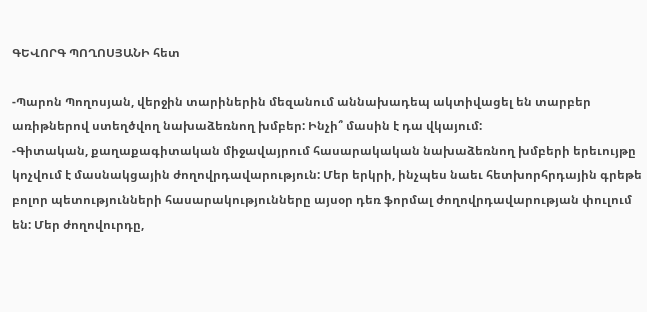ԳԵՎՈՐԳ ՊՈՂՈՍՅԱՆԻ հետ

-Պարոն Պողոսյան, վերջին տարիներին մեզանում աննախադեպ ակտիվացել են տարբեր առիթներով ստեղծվող նախաձեռնող խմբեր: Ինչի՞ մասին է դա վկայում:
-Գիտական, քաղաքագիտական միջավայրում հասարակական նախաձեռնող խմբերի երեւույթը կոչվում է մասնակցային ժողովրդավարություն: Մեր երկրի, ինչպես նաեւ հետխորհրդային գրեթե բոլոր պետությունների հասարակությունները այսօր դեռ ֆորմալ ժողովրդավարության փուլում են: Մեր ժողովուրդը,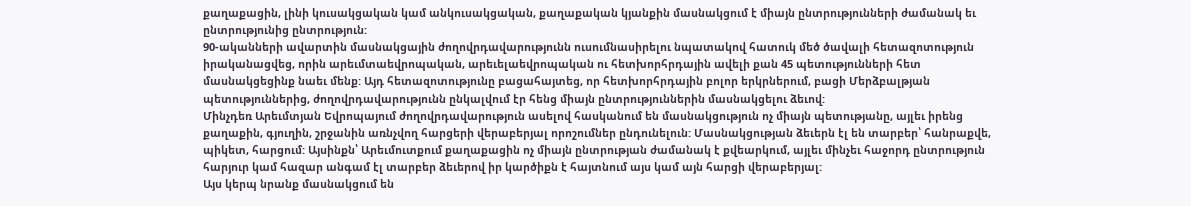քաղաքացին, լինի կուսակցական կամ անկուսակցական, քաղաքական կյանքին մասնակցում է միայն ընտրությունների ժամանակ եւ ընտրությունից ընտրություն:
90-ականների ավարտին մասնակցային ժողովրդավարությունն ուսումնասիրելու նպատակով հատուկ մեծ ծավալի հետազոտություն իրականացվեց, որին արեւմտաեվրոպական, արեւելաեվրոպական ու հետխորհրդային ավելի քան 45 պետությունների հետ մասնակցեցինք նաեւ մենք: Այդ հետազոտությունը բացահայտեց, որ հետխորհրդային բոլոր երկրներում, բացի Մերձբալթյան պետություններից, ժողովրդավարությունն ընկալվում էր հենց միայն ընտրություններին մասնակցելու ձեւով:
Մինչդեռ Արեւմտյան Եվրոպայում ժողովրդավարություն ասելով հասկանում են մասնակցություն ոչ միայն պետությանը, այլեւ իրենց քաղաքին, գյուղին, շրջանին առնչվող հարցերի վերաբերյալ որոշումներ ընդունելուն: Մասնակցության ձեւերն էլ են տարբեր՝ հանրաքվե, պիկետ, հարցում: Այսինքն՝ Արեւմուտքում քաղաքացին ոչ միայն ընտրության ժամանակ է քվեարկում, այլեւ մինչեւ հաջորդ ընտրություն հարյուր կամ հազար անգամ էլ տարբեր ձեւերով իր կարծիքն է հայտնում այս կամ այն հարցի վերաբերյալ:
Այս կերպ նրանք մասնակցում են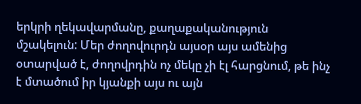երկրի ղեկավարմանը, քաղաքականություն մշակելուն: Մեր ժողովուրդն այսօր այս ամենից օտարված է, ժողովրդին ոչ մեկը չի էլ հարցնում, թե ինչ է մտածում իր կյանքի այս ու այն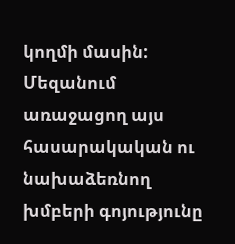կողմի մասին: Մեզանում առաջացող այս հասարակական ու նախաձեռնող խմբերի գոյությունը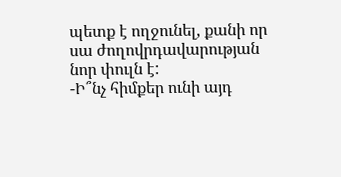պետք է ողջունել, քանի որ սա ժողովրդավարության նոր փուլն է:
-Ի՞նչ հիմքեր ունի այդ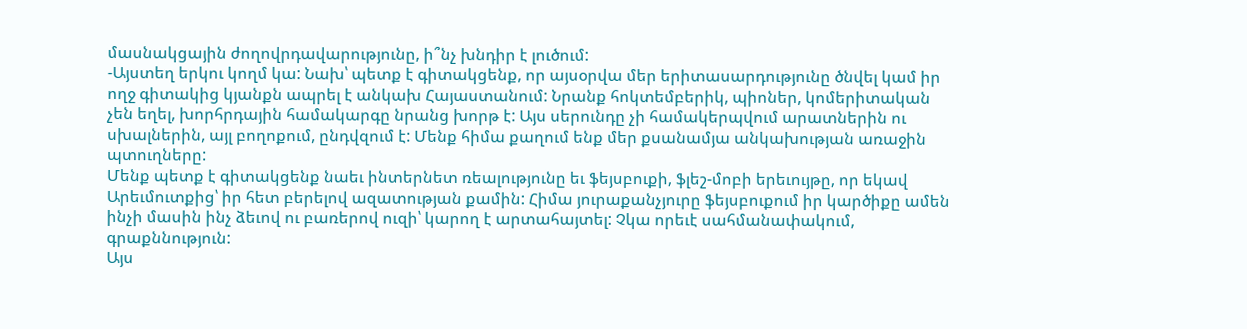մասնակցային ժողովրդավարությունը, ի՞նչ խնդիր է լուծում:
-Այստեղ երկու կողմ կա: Նախ՝ պետք է գիտակցենք, որ այսօրվա մեր երիտասարդությունը ծնվել կամ իր ողջ գիտակից կյանքն ապրել է անկախ Հայաստանում: Նրանք հոկտեմբերիկ, պիոներ, կոմերիտական չեն եղել, խորհրդային համակարգը նրանց խորթ է: Այս սերունդը չի համակերպվում արատներին ու սխալներին, այլ բողոքում, ընդվզում է: Մենք հիմա քաղում ենք մեր քսանամյա անկախության առաջին պտուղները:
Մենք պետք է գիտակցենք նաեւ ինտերնետ ռեալությունը եւ ֆեյսբուքի, ֆլեշ-մոբի երեւույթը, որ եկավ Արեւմուտքից՝ իր հետ բերելով ազատության քամին: Հիմա յուրաքանչյուրը ֆեյսբուքում իր կարծիքը ամեն ինչի մասին ինչ ձեւով ու բառերով ուզի՝ կարող է արտահայտել: Չկա որեւէ սահմանափակում, գրաքննություն:
Այս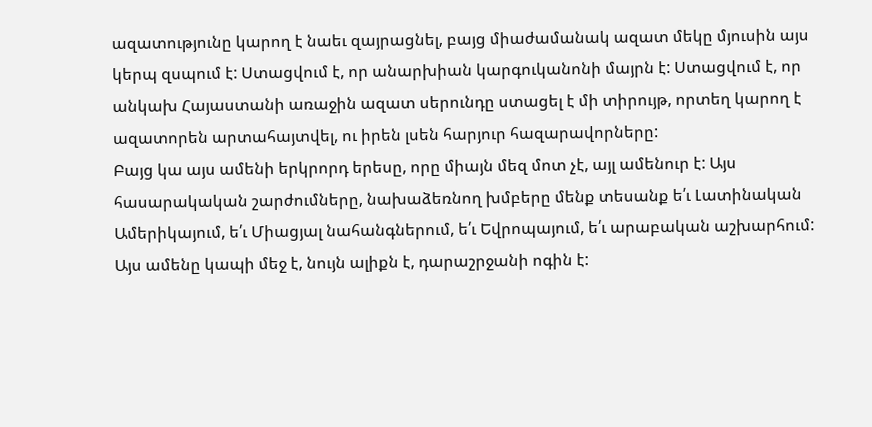ազատությունը կարող է նաեւ զայրացնել, բայց միաժամանակ ազատ մեկը մյուսին այս կերպ զսպում է: Ստացվում է, որ անարխիան կարգուկանոնի մայրն է: Ստացվում է, որ անկախ Հայաստանի առաջին ազատ սերունդը ստացել է մի տիրույթ, որտեղ կարող է ազատորեն արտահայտվել, ու իրեն լսեն հարյուր հազարավորները:
Բայց կա այս ամենի երկրորդ երեսը, որը միայն մեզ մոտ չէ, այլ ամենուր է: Այս հասարակական շարժումները, նախաձեռնող խմբերը մենք տեսանք ե՛ւ Լատինական Ամերիկայում, ե՛ւ Միացյալ նահանգներում, ե՛ւ Եվրոպայում, ե՛ւ արաբական աշխարհում: Այս ամենը կապի մեջ է, նույն ալիքն է, դարաշրջանի ոգին է: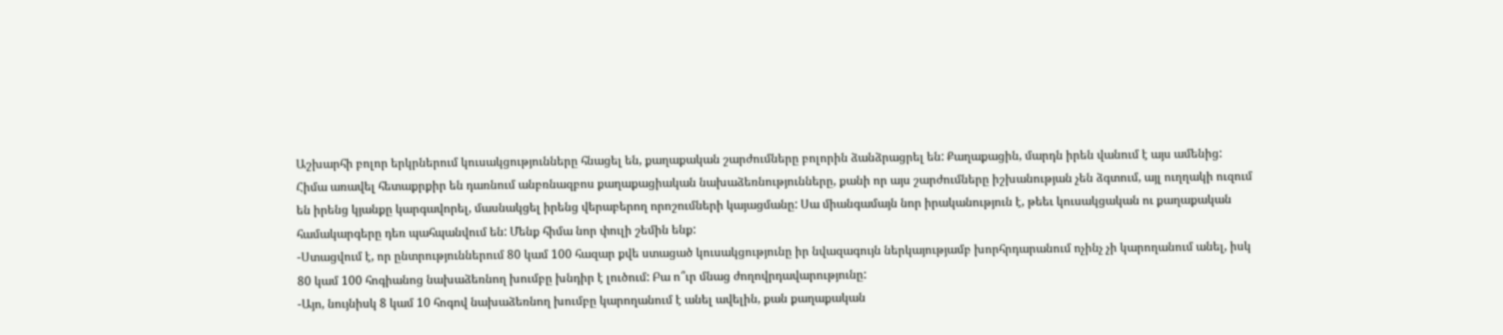Աշխարհի բոլոր երկրներում կուսակցությունները հնացել են, քաղաքական շարժումները բոլորին ձանձրացրել են: Քաղաքացին, մարդն իրեն վանում է այս ամենից:
Հիմա առավել հետաքրքիր են դառնում անբռնազբոս քաղաքացիական նախաձեռնությունները, քանի որ այս շարժումները իշխանության չեն ձգտում, այլ ուղղակի ուզում են իրենց կյանքը կարգավորել, մասնակցել իրենց վերաբերող որոշումների կայացմանը: Սա միանգամայն նոր իրականություն է, թեեւ կուսակցական ու քաղաքական համակարգերը դեռ պահպանվում են: Մենք հիմա նոր փուլի շեմին ենք:
-Ստացվում է, որ ընտրություններում 80 կամ 100 հազար քվե ստացած կուսակցությունը իր նվազագույն ներկայությամբ խորհրդարանում ոչինչ չի կարողանում անել, իսկ 80 կամ 100 հոգիանոց նախաձեռնող խումբը խնդիր է լուծում: Բա ո՞ւր մնաց ժողովրդավարությունը:
-Այո, նույնիսկ 8 կամ 10 հոգով նախաձեռնող խումբը կարողանում է անել ավելին, քան քաղաքական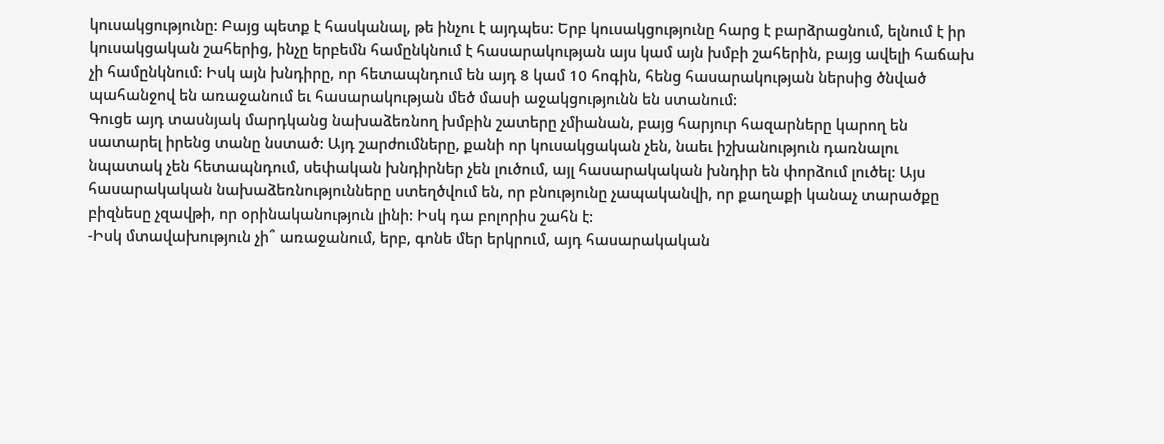կուսակցությունը: Բայց պետք է հասկանալ, թե ինչու է այդպես: Երբ կուսակցությունը հարց է բարձրացնում, ելնում է իր կուսակցական շահերից, ինչը երբեմն համընկնում է հասարակության այս կամ այն խմբի շահերին, բայց ավելի հաճախ չի համընկնում: Իսկ այն խնդիրը, որ հետապնդում են այդ 8 կամ 10 հոգին, հենց հասարակության ներսից ծնված պահանջով են առաջանում եւ հասարակության մեծ մասի աջակցությունն են ստանում:
Գուցե այդ տասնյակ մարդկանց նախաձեռնող խմբին շատերը չմիանան, բայց հարյուր հազարները կարող են սատարել իրենց տանը նստած: Այդ շարժումները, քանի որ կուսակցական չեն, նաեւ իշխանություն դառնալու նպատակ չեն հետապնդում, սեփական խնդիրներ չեն լուծում, այլ հասարակական խնդիր են փորձում լուծել: Այս հասարակական նախաձեռնությունները ստեղծվում են, որ բնությունը չապականվի, որ քաղաքի կանաչ տարածքը բիզնեսը չզավթի, որ օրինականություն լինի: Իսկ դա բոլորիս շահն է:
-Իսկ մտավախություն չի՞ առաջանում, երբ, գոնե մեր երկրում, այդ հասարակական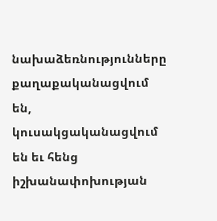նախաձեռնությունները քաղաքականացվում են, կուսակցականացվում են եւ հենց իշխանափոխության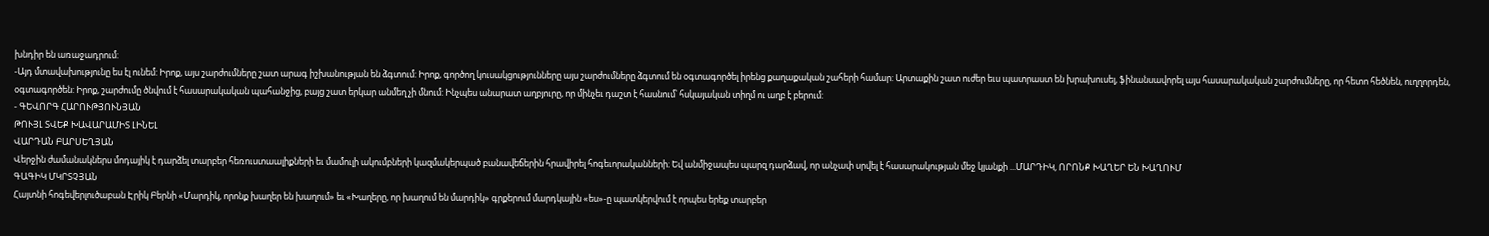խնդիր են առաջադրում:
-Այդ մտավախությունը ես էլ ունեմ: Իրոք, այս շարժումները շատ արագ իշխանության են ձգտում: Իրոք, գործող կուսակցությունները այս շարժումները ձգտում են օգտագործել իրենց քաղաքական շահերի համար: Արտաքին շատ ուժեր եւս պատրաստ են խրախուսել, ֆինանսավորել այս հասարակական շարժումները, որ հետո հեծնեն, ուղղորդեն, օգտագործեն: Իրոք, շարժումը ծնվում է հասարակական պահանջից, բայց շատ երկար անմեղ չի մնում: Ինչպես անարատ աղբյուրը, որ մինչեւ դաշտ է հասնում՝ հսկայական տիղմ ու աղբ է բերում:
- ԳԵՎՈՐԳ ՀԱՐՈՒԹՅՈՒՆՅԱՆ
ԹՈՒՅԼ ՏՎԵՔ ԽԱՎԱՐԱՄԻՏ ԼԻՆԵԼ
ՎԱՐԴԱՆ ԲԱՐՍԵՂՅԱՆ
Վերջին ժամանակներս մոդայիկ է դարձել տարբեր հեռուստաալիքների եւ մամուլի ակումբների կազմակերպած բանավեճերին հրավիրել հոգեւորականների։ Եվ անմիջապես պարզ դարձավ, որ անչափ սրվել է հասարակության մեջ կյանքի ...ՄԱՐԴԻԿ, ՈՐՈՆՔ ԽԱՂԵՐ ԵՆ ԽԱՂՈՒՄ
ԳԱԳԻԿ ՄԿՐՏՉՅԱՆ
Հայտնի հոգեվերլուծաբան Էրիկ Բերնի «Մարդիկ, որոնք խաղեր են խաղում» եւ «Խաղերը, որ խաղում են մարդիկ» գրքերում մարդկային «ես»-ը պատկերվում է որպես երեք տարբեր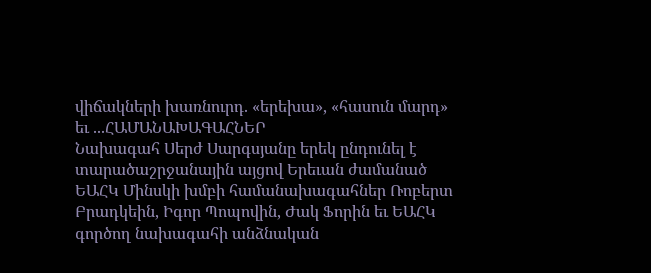վիճակների խառնուրդ. «երեխա», «հասուն մարդ» եւ ...ՀԱՄԱՆԱԽԱԳԱՀՆԵՐ
Նախագահ Սերժ Սարգսյանը երեկ ընդունել է տարածաշրջանային այցով Երեւան ժամանած ԵԱՀԿ Մինսկի խմբի համանախագահներ Ռոբերտ Բրադկեին, Իգոր Պոպովին, Ժակ Ֆորին եւ ԵԱՀԿ գործող նախագահի անձնական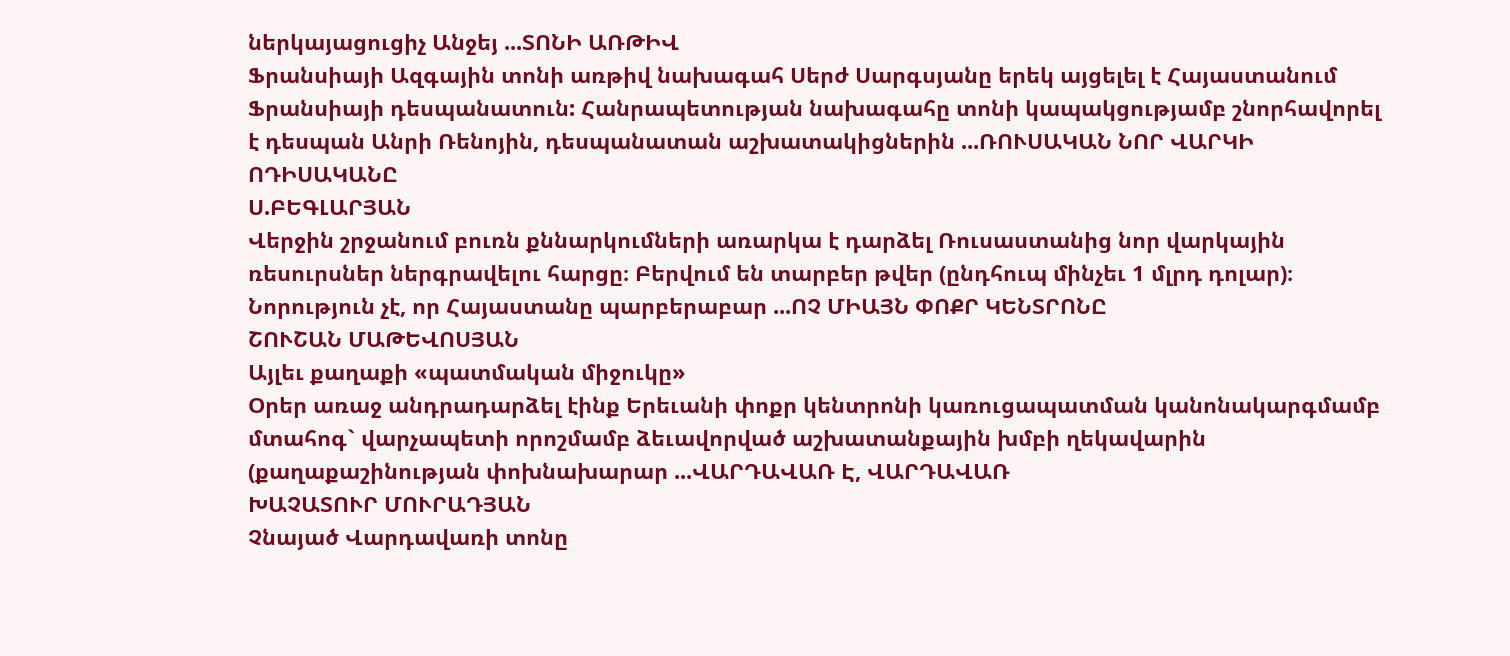ներկայացուցիչ Անջեյ ...ՏՈՆԻ ԱՌԹԻՎ
Ֆրանսիայի Ազգային տոնի առթիվ նախագահ Սերժ Սարգսյանը երեկ այցելել է Հայաստանում Ֆրանսիայի դեսպանատուն: Հանրապետության նախագահը տոնի կապակցությամբ շնորհավորել է դեսպան Անրի Ռենոյին, դեսպանատան աշխատակիցներին ...ՌՈՒՍԱԿԱՆ ՆՈՐ ՎԱՐԿԻ ՈԴԻՍԱԿԱՆԸ
Ս.ԲԵԳԼԱՐՅԱՆ
Վերջին շրջանում բուռն քննարկումների առարկա է դարձել Ռուսաստանից նոր վարկային ռեսուրսներ ներգրավելու հարցը։ Բերվում են տարբեր թվեր (ընդհուպ մինչեւ 1 մլրդ դոլար)։
Նորություն չէ, որ Հայաստանը պարբերաբար ...ՈՉ ՄԻԱՅՆ ՓՈՔՐ ԿԵՆՏՐՈՆԸ
ՇՈՒՇԱՆ ՄԱԹԵՎՈՍՅԱՆ
Այլեւ քաղաքի «պատմական միջուկը»
Օրեր առաջ անդրադարձել էինք Երեւանի փոքր կենտրոնի կառուցապատման կանոնակարգմամբ մտահոգ` վարչապետի որոշմամբ ձեւավորված աշխատանքային խմբի ղեկավարին (քաղաքաշինության փոխնախարար ...ՎԱՐԴԱՎԱՌ Է, ՎԱՐԴԱՎԱՌ
ԽԱՉԱՏՈՒՐ ՄՈՒՐԱԴՅԱՆ
Չնայած Վարդավառի տոնը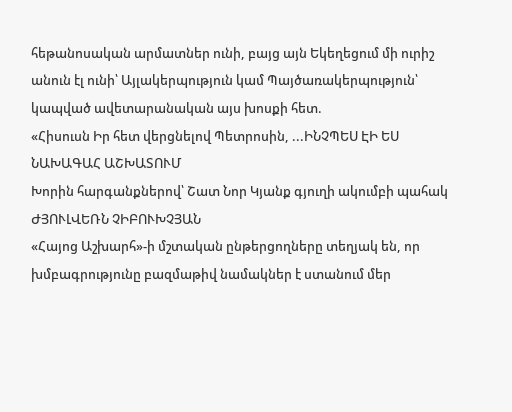հեթանոսական արմատներ ունի, բայց այն Եկեղեցում մի ուրիշ անուն էլ ունի՝ Այլակերպություն կամ Պայծառակերպություն՝ կապված ավետարանական այս խոսքի հետ.
«Հիսուսն Իր հետ վերցնելով Պետրոսին, ...ԻՆՉՊԵՍ ԷԻ ԵՍ ՆԱԽԱԳԱՀ ԱՇԽԱՏՈՒՄ
Խորին հարգանքներով՝ Շատ Նոր Կյանք գյուղի ակումբի պահակ ԺՅՈՒԼՎԵՌՆ ՉԻԲՈՒԽՉՅԱՆ
«Հայոց Աշխարհ»-ի մշտական ընթերցողները տեղյակ են, որ խմբագրությունը բազմաթիվ նամակներ է ստանում մեր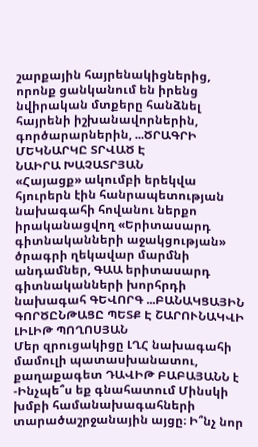շարքային հայրենակիցներից, որոնք ցանկանում են իրենց նվիրական մտքերը հանձնել հայրենի իշխանավորներին, գործարարներին, ...ԾՐԱԳՐԻ ՄԵԿՆԱՐԿԸ ՏՐՎԱԾ Է
ՆԱԻՐԱ ԽԱՉԱՏՐՅԱՆ
«Հայացք» ակումբի երեկվա հյուրերն էին հանրապետության նախագահի հովանու ներքո իրականացվող «Երիտասարդ գիտնականների աջակցության» ծրագրի ղեկավար մարմնի անդամներ, ԳԱԱ երիտասարդ գիտնականների խորհրդի նախագահ ԳԵՎՈՐԳ ...ԲԱՆԱԿՑԱՅԻՆ ԳՈՐԾԸՆԹԱՑԸ ՊԵՏՔ Է ՇԱՐՈՒՆԱԿՎԻ
ԼԻԼԻԹ ՊՈՂՈՍՅԱՆ
Մեր զրուցակիցը ԼՂՀ նախագահի մամուլի պատասխանատու, քաղաքագետ ԴԱՎԻԹ ԲԱԲԱՅԱՆՆ է
-Ինչպե՞ս եք գնահատում Մինսկի խմբի համանախագահների տարածաշրջանային այցը։ Ի՞նչ նոր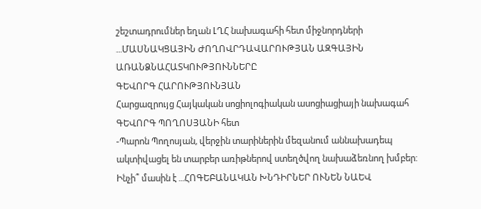շեշտադրումներ եղան ԼՂՀ նախագահի հետ միջնորդների ...ՄԱՍՆԱԿՑԱՅԻՆ ԺՈՂՈՎՐԴԱՎԱՐՈՒԹՅԱՆ ԱԶԳԱՅԻՆ ԱՌԱՆՁՆԱՀԱՏԿՈՒԹՅՈՒՆՆԵՐԸ
ԳԵՎՈՐԳ ՀԱՐՈՒԹՅՈՒՆՅԱՆ
Հարցազրույց Հայկական սոցիոլոգիական ասոցիացիայի նախագահ ԳԵՎՈՐԳ ՊՈՂՈՍՅԱՆԻ հետ
-Պարոն Պողոսյան, վերջին տարիներին մեզանում աննախադեպ ակտիվացել են տարբեր առիթներով ստեղծվող նախաձեռնող խմբեր: Ինչի՞ մասին է ...ՀՈԳԵԲԱՆԱԿԱՆ ԽՆԴԻՐՆԵՐ ՈՒՆԵՆ ՆԱԵՎ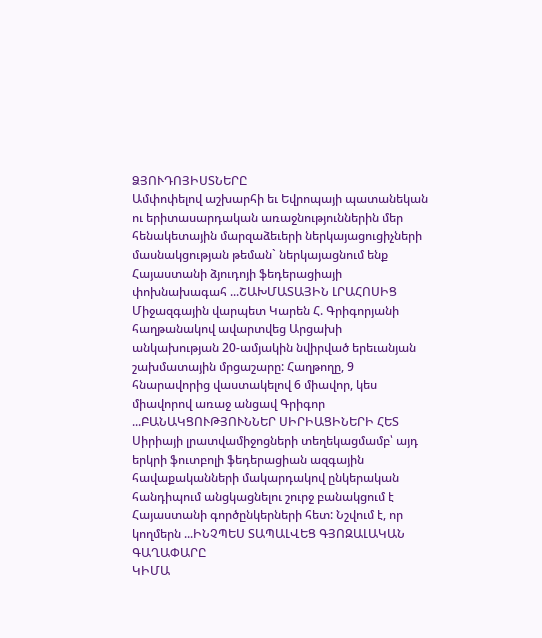ՁՅՈՒԴՈՅԻՍՏՆԵՐԸ
Ամփոփելով աշխարհի եւ Եվրոպայի պատանեկան ու երիտասարդական առաջնություններին մեր հենակետային մարզաձեւերի ներկայացուցիչների մասնակցության թեման` ներկայացնում ենք Հայաստանի ձյուդոյի ֆեդերացիայի փոխնախագահ ...ՇԱԽՄԱՏԱՅԻՆ ԼՐԱՀՈՍԻՑ
Միջազգային վարպետ Կարեն Հ. Գրիգորյանի հաղթանակով ավարտվեց Արցախի անկախության 20-ամյակին նվիրված երեւանյան շախմատային մրցաշարը: Հաղթողը, 9 հնարավորից վաստակելով 6 միավոր, կես միավորով առաջ անցավ Գրիգոր ...ԲԱՆԱԿՑՈՒԹՅՈՒՆՆԵՐ ՍԻՐԻԱՑԻՆԵՐԻ ՀԵՏ
Սիրիայի լրատվամիջոցների տեղեկացմամբ՝ այդ երկրի ֆուտբոլի ֆեդերացիան ազգային հավաքականների մակարդակով ընկերական հանդիպում անցկացնելու շուրջ բանակցում է Հայաստանի գործընկերների հետ: Նշվում է, որ կողմերն ...ԻՆՉՊԵՍ ՏԱՊԱԼՎԵՑ ԳՅՈԶԱԼԱԿԱՆ ԳԱՂԱՓԱՐԸ
ԿԻՄԱ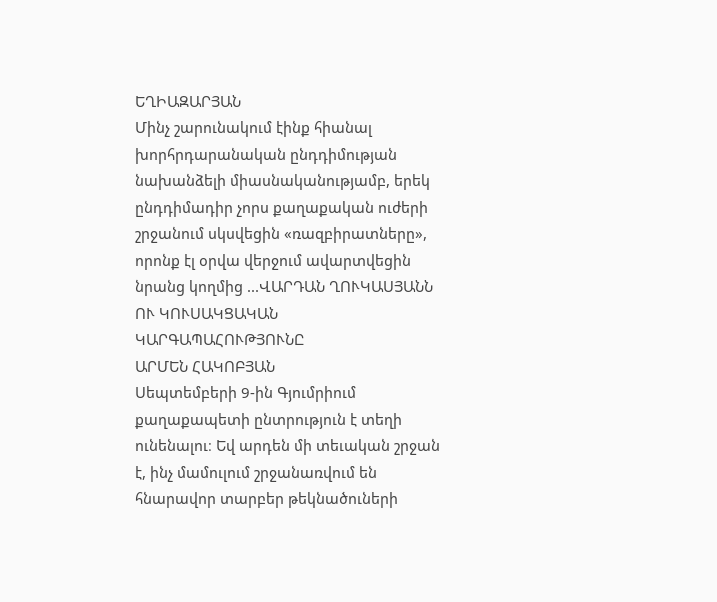ԵՂԻԱԶԱՐՅԱՆ
Մինչ շարունակում էինք հիանալ խորհրդարանական ընդդիմության նախանձելի միասնականությամբ, երեկ ընդդիմադիր չորս քաղաքական ուժերի շրջանում սկսվեցին «ռազբիրատները», որոնք էլ օրվա վերջում ավարտվեցին նրանց կողմից ...ՎԱՐԴԱՆ ՂՈՒԿԱՍՅԱՆՆ ՈՒ ԿՈՒՍԱԿՑԱԿԱՆ ԿԱՐԳԱՊԱՀՈՒԹՅՈՒՆԸ
ԱՐՄԵՆ ՀԱԿՈԲՅԱՆ
Սեպտեմբերի 9-ին Գյումրիում քաղաքապետի ընտրություն է տեղի ունենալու։ Եվ արդեն մի տեւական շրջան է, ինչ մամուլում շրջանառվում են հնարավոր տարբեր թեկնածուների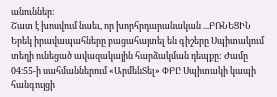անուններ։
Շատ է խոսվում նաեւ, որ խորհրդարանական ...ԲՌՆԵՑԻՆ
Երեկ իրավապահները բացահայտել են գիշերը Սպիտակում տեղի ունեցած ավազակային հարձակման դեպքը: Ժամը 04։55-ի սահմաններում «ԱրմենՏել» ՓԲԸ Սպիտակի կապի հանգույցի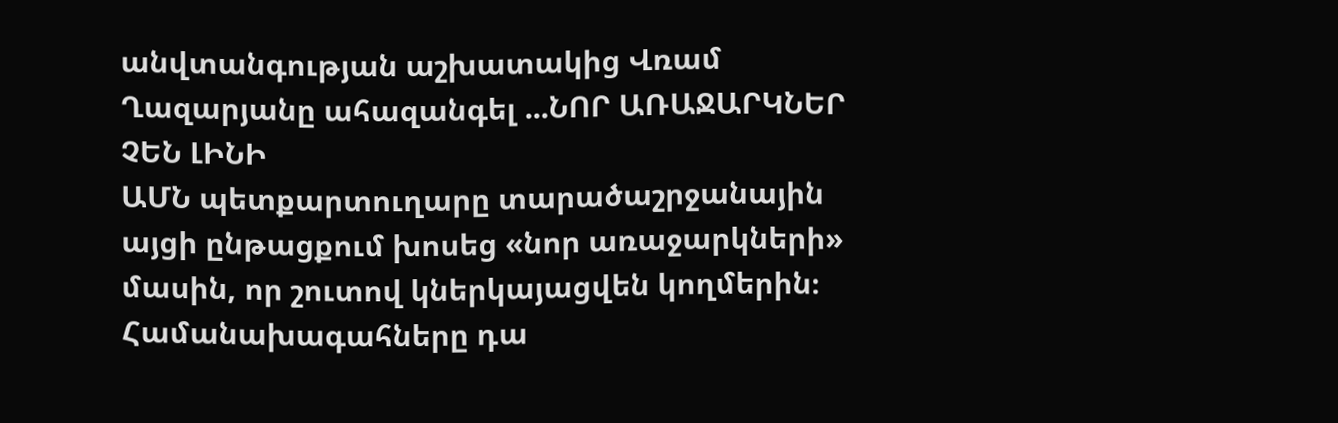անվտանգության աշխատակից Վռամ Ղազարյանը ահազանգել ...ՆՈՐ ԱՌԱՋԱՐԿՆԵՐ ՉԵՆ ԼԻՆԻ
ԱՄՆ պետքարտուղարը տարածաշրջանային այցի ընթացքում խոսեց «նոր առաջարկների» մասին, որ շուտով կներկայացվեն կողմերին։ Համանախագահները դա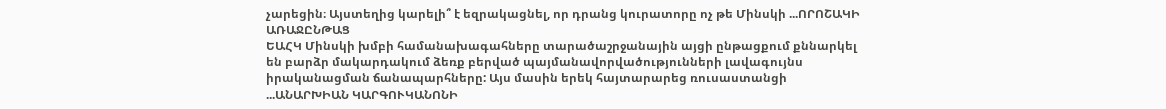չարեցին։ Այստեղից կարելի՞ է եզրակացնել, որ դրանց կուրատորը ոչ թե Մինսկի ...ՈՐՈՇԱԿԻ ԱՌԱՋԸՆԹԱՑ
ԵԱՀԿ Մինսկի խմբի համանախագահները տարածաշրջանային այցի ընթացքում քննարկել են բարձր մակարդակում ձեռք բերված պայմանավորվածությունների լավագույնս իրականացման ճանապարհները: Այս մասին երեկ հայտարարեց ռուսաստանցի ...ԱՆԱՐԽԻԱՆ ԿԱՐԳՈՒԿԱՆՈՆԻ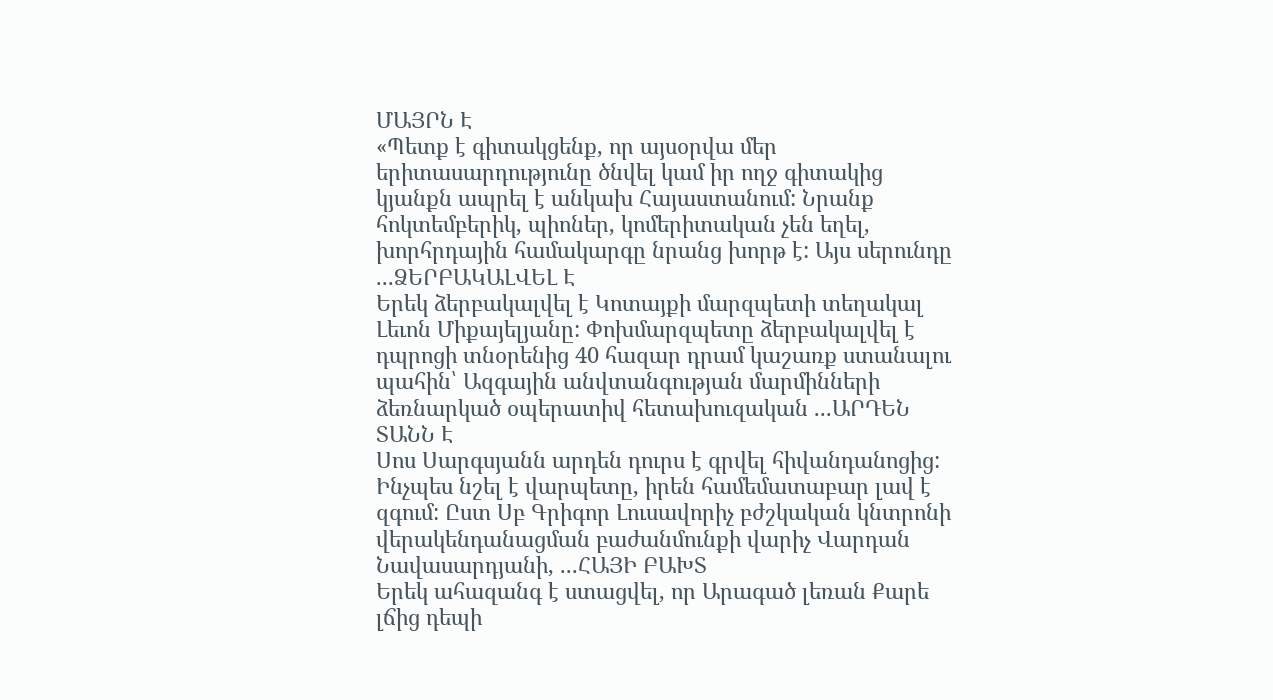ՄԱՅՐՆ Է
«Պետք է գիտակցենք, որ այսօրվա մեր երիտասարդությունը ծնվել կամ իր ողջ գիտակից կյանքն ապրել է անկախ Հայաստանում: Նրանք հոկտեմբերիկ, պիոներ, կոմերիտական չեն եղել, խորհրդային համակարգը նրանց խորթ է: Այս սերունդը ...ՁԵՐԲԱԿԱԼՎԵԼ Է
Երեկ ձերբակալվել է Կոտայքի մարզպետի տեղակալ Լեւոն Միքայելյանը: Փոխմարզպետը ձերբակալվել է դպրոցի տնօրենից 40 հազար դրամ կաշառք ստանալու պահին՝ Ազգային անվտանգության մարմինների ձեռնարկած օպերատիվ հետախուզական ...ԱՐԴԵՆ ՏԱՆՆ Է
Սոս Սարգսյանն արդեն դուրս է գրվել հիվանդանոցից: Ինչպես նշել է վարպետը, իրեն համեմատաբար լավ է զգում: Ըստ Սբ Գրիգոր Լուսավորիչ բժշկական կնտրոնի վերակենդանացման բաժանմունքի վարիչ Վարդան Նավասարդյանի, ...ՀԱՅԻ ԲԱԽՏ
Երեկ ահազանգ է ստացվել, որ Արագած լեռան Քարե լճից դեպի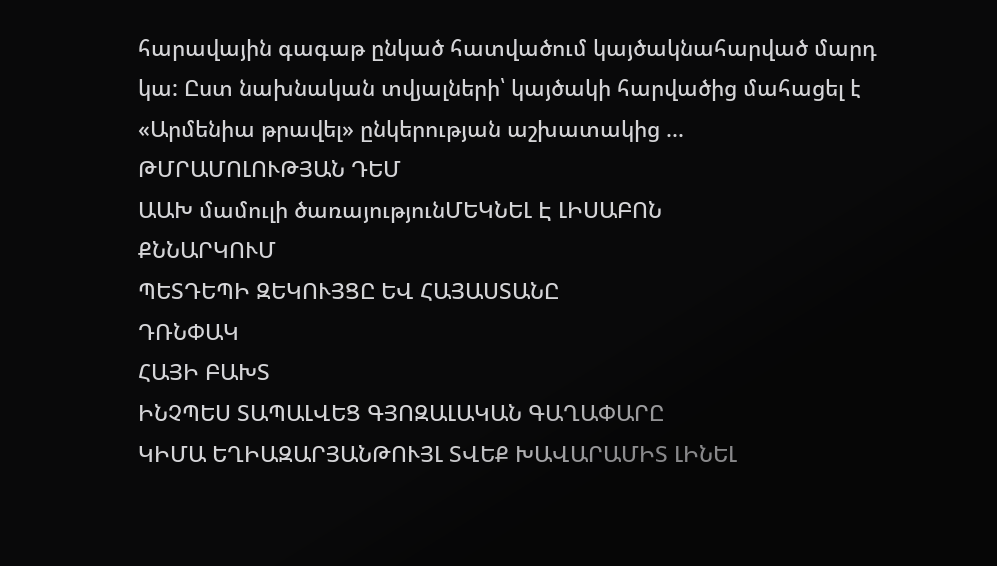հարավային գագաթ ընկած հատվածում կայծակնահարված մարդ կա: Ըստ նախնական տվյալների՝ կայծակի հարվածից մահացել է «Արմենիա թրավել» ընկերության աշխատակից ...
ԹՄՐԱՄՈԼՈՒԹՅԱՆ ԴԵՄ
ԱԱԽ մամուլի ծառայությունՄԵԿՆԵԼ Է ԼԻՍԱԲՈՆ
ՔՆՆԱՐԿՈՒՄ
ՊԵՏԴԵՊԻ ԶԵԿՈՒՅՑԸ ԵՎ ՀԱՅԱՍՏԱՆԸ
ԴՌՆՓԱԿ
ՀԱՅԻ ԲԱԽՏ
ԻՆՉՊԵՍ ՏԱՊԱԼՎԵՑ ԳՅՈԶԱԼԱԿԱՆ ԳԱՂԱՓԱՐԸ
ԿԻՄԱ ԵՂԻԱԶԱՐՅԱՆԹՈՒՅԼ ՏՎԵՔ ԽԱՎԱՐԱՄԻՏ ԼԻՆԵԼ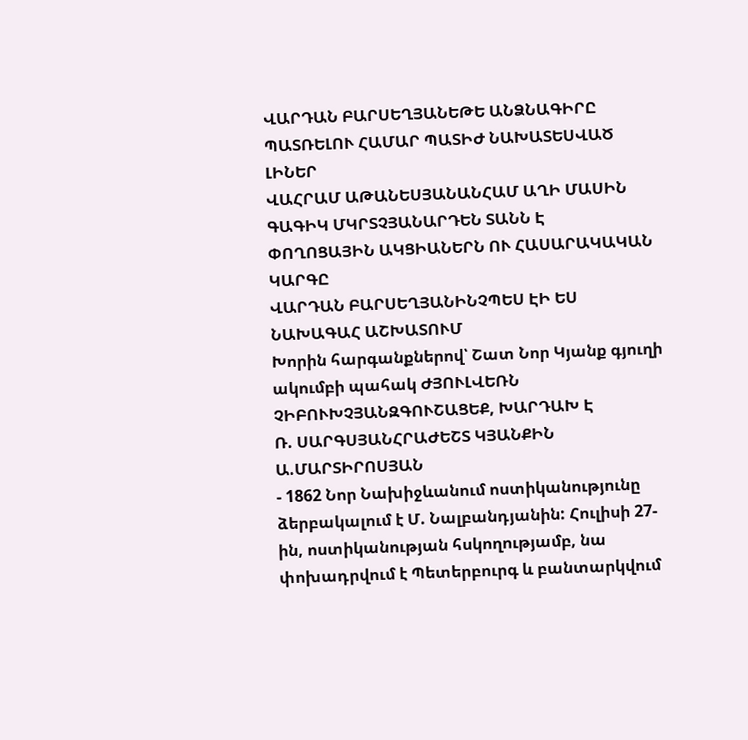ՎԱՐԴԱՆ ԲԱՐՍԵՂՅԱՆԵԹԵ ԱՆՁՆԱԳԻՐԸ ՊԱՏՌԵԼՈՒ ՀԱՄԱՐ ՊԱՏԻԺ ՆԱԽԱՏԵՍՎԱԾ ԼԻՆԵՐ
ՎԱՀՐԱՄ ԱԹԱՆԵՍՅԱՆԱՆՀԱՄ ԱՂԻ ՄԱՍԻՆ
ԳԱԳԻԿ ՄԿՐՏՉՅԱՆԱՐԴԵՆ ՏԱՆՆ Է
ՓՈՂՈՑԱՅԻՆ ԱԿՑԻԱՆԵՐՆ ՈՒ ՀԱՍԱՐԱԿԱԿԱՆ ԿԱՐԳԸ
ՎԱՐԴԱՆ ԲԱՐՍԵՂՅԱՆԻՆՉՊԵՍ ԷԻ ԵՍ ՆԱԽԱԳԱՀ ԱՇԽԱՏՈՒՄ
Խորին հարգանքներով՝ Շատ Նոր Կյանք գյուղի ակումբի պահակ ԺՅՈՒԼՎԵՌՆ ՉԻԲՈՒԽՉՅԱՆԶԳՈՒՇԱՑԵՔ, ԽԱՐԴԱԽ Է
Ռ. ՍԱՐԳՍՅԱՆՀՐԱԺԵՇՏ ԿՅԱՆՔԻՆ
Ա.ՄԱՐՏԻՐՈՍՅԱՆ
- 1862 Նոր Նախիջևանում ոստիկանությունը ձերբակալում է Մ. Նալբանդյանին: Հուլիսի 27-ին, ոստիկանության հսկողությամբ, նա փոխադրվում է Պետերբուրգ և բանտարկվում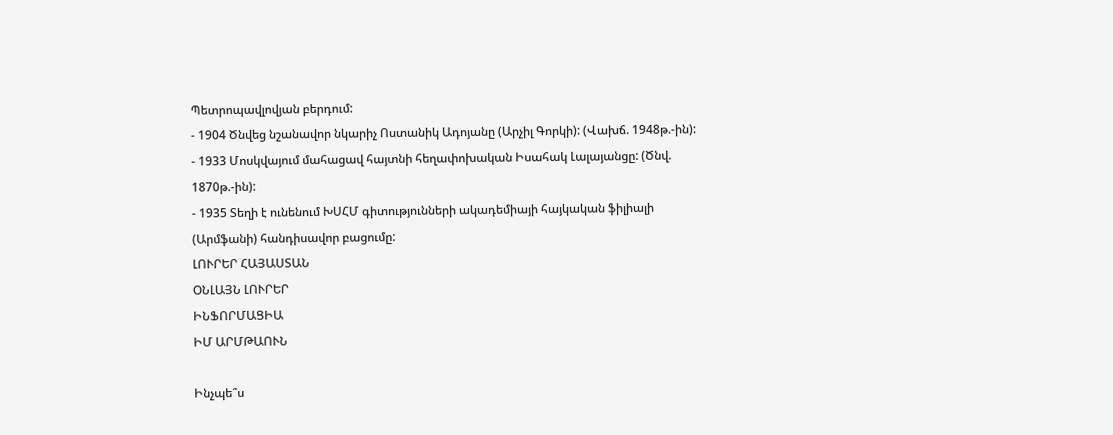Պետրոպավլովյան բերդում:
- 1904 Ծնվեց նշանավոր նկարիչ Ոստանիկ Ադոյանը (Արչիլ Գորկի): (Վախճ. 1948թ.-ին):
- 1933 Մոսկվայում մահացավ հայտնի հեղափոխական Իսահակ Լալայանցը: (Ծնվ. 1870թ.-ին):
- 1935 Տեղի է ունենում ԽՍՀՄ գիտությունների ակադեմիայի հայկական ֆիլիալի (Արմֆանի) հանդիսավոր բացումը:
ԼՈՒՐԵՐ ՀԱՅԱՍՏԱՆ
ՕՆԼԱՅՆ ԼՈՒՐԵՐ
ԻՆՖՈՐՄԱՑԻԱ
ԻՄ ԱՐՄԹԱՈՒՆ

Ինչպե՞ս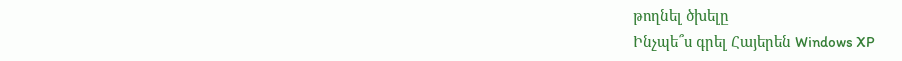թողնել ծխելը
Ինչպե՞ս գրել Հայերեն Windows XP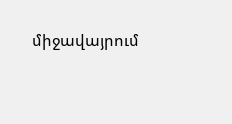միջավայրում